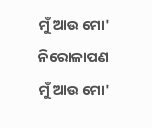ମୁଁ ଆଉ ମୋ' ନିରୋଳାପଣ
ମୁଁ ଆଉ ମୋ'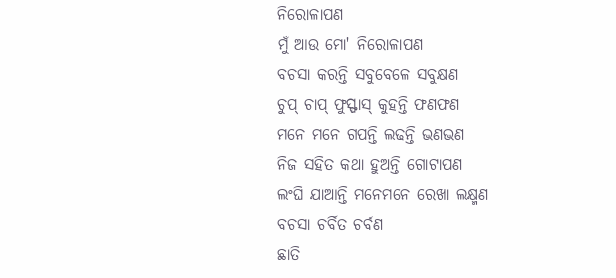ନିରୋଳାପଣ
ମୁଁ ଆଉ ମୋ' ନିରୋଳାପଣ
ବଚସା କରନ୍ତି ସବୁବେଳେ ସବୁକ୍ଷଣ
ଚୁପ୍ ଚାପ୍ ଫୁସ୍ଫାସ୍ କୁହନ୍ତି ଫଣଫଣ
ମନେ ମନେ ଗପନ୍ତି ଲଢନ୍ତି ଭଣଭଣ
ନିଜ ସହିତ କଥା ହୁଅନ୍ତି ଗୋଟାପଣ
ଲଂଘି ଯାଆନ୍ତି ମନେମନେ ରେଖା ଲକ୍ଷ୍ମଣ
ବଚସା ଚର୍ବିତ ଚର୍ବଣ
ଛାତି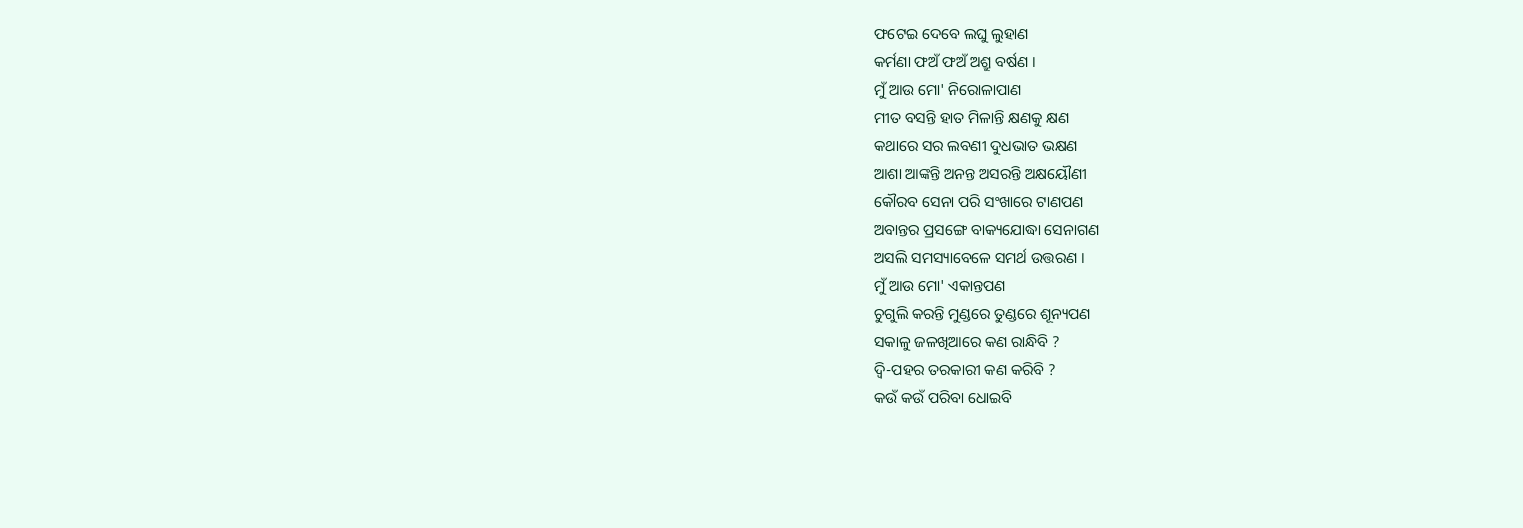ଫଟେଇ ଦେବେ ଲଘୁ ଲୁହାଣ
କର୍ମଣା ଫଅଁ ଫଅଁ ଅଶ୍ରୁ ବର୍ଷଣ ।
ମୁଁ ଆଉ ମୋ' ନିରୋଳାପାଣ
ମୀତ ବସନ୍ତି ହାତ ମିଳାନ୍ତି କ୍ଷଣକୁ କ୍ଷଣ
କଥାରେ ସର ଲବଣୀ ଦୁଧଭାତ ଭକ୍ଷଣ
ଆଶା ଆଙ୍କନ୍ତି ଅନନ୍ତ ଅସରନ୍ତି ଅକ୍ଷୟୌଣୀ
କୌରବ ସେନା ପରି ସଂଖାରେ ଟାଣପଣ
ଅବାନ୍ତର ପ୍ରସଙ୍ଗେ ବାକ୍ୟଯୋଦ୍ଧା ସେନାଗଣ
ଅସଲି ସମସ୍ୟାବେଳେ ସମର୍ଥ ଉତ୍ତରଣ ।
ମୁଁ ଆଉ ମୋ' ଏକାନ୍ତପଣ
ଚୁଗୁଲି କରନ୍ତି ମୁଣ୍ଡରେ ତୁଣ୍ଡରେ ଶୂନ୍ୟପଣ
ସକାଳୁ ଜଳଖିଆରେ କଣ ରାନ୍ଧିବି ?
ଦ୍ଵି-ପହର ତରକାରୀ କଣ କରିବି ?
କଉଁ କଉଁ ପରିବା ଧୋଇବି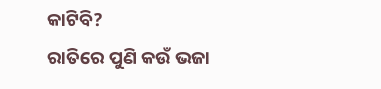କାଟିବି?
ରାତିରେ ପୁଣି କଉଁ ଭଜା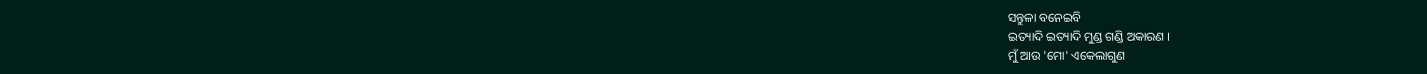ସନ୍ତୁଳା ବନେଇବି
ଇତ୍ୟାଦି ଇତ୍ୟାଦି ମୁଣ୍ଡ ଗଣ୍ଡି ଅକାରଣ ।
ମୁଁ ଆଉ 'ମୋ' ଏକେଲାଗୁଣ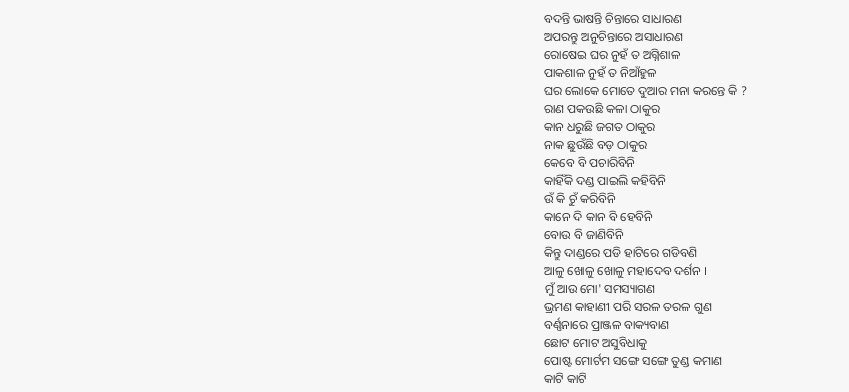ବଦନ୍ତି ଭାଷନ୍ତି ଚିନ୍ତାରେ ସାଧାରଣ
ଅପରନ୍ତୁ ଅନୁଚିନ୍ତାରେ ଅସାଧାରଣ
ରୋଷେଇ ଘର ନୁହଁ ତ ଅଗ୍ନିଶାଳ
ପାକଶାଳ ନୁହଁ ତ ନିଆଁହୁଳ
ଘର ଲୋକେ ମୋତେ ଦୁଆର ମନା କରନ୍ତେ କି ?
ରାଣ ପକଉଛି କଳା ଠାକୁର
କାନ ଧରୁଛି ଜଗତ ଠାକୁର
ନାକ ଛୁଉଁଛି ବଡ଼ ଠାକୁର
କେବେ ବି ପଚାରିବିନି
କାହିଁକି ଦଣ୍ଡ ପାଇଲି କହିବିନି
ଉଁ କି ଚୁଁ କରିବିନି
କାନେ ଦି କାନ ବି ହେବିନି
ବୋଉ ବି ଜାଣିବିନି
କିନ୍ତୁ ଦାଣ୍ଡରେ ପଡି ହାଟିରେ ଗଡିବଣି
ଆଳୁ ଖୋଳୁ ଖୋଳୁ ମହାଦେବ ଦର୍ଶନ ।
ମୁଁ ଆଉ ମୋ' ସମସ୍ୟାଗଣ
ଭ୍ରମଣ କାହାଣୀ ପରି ସରଳ ତରଳ ଗୁଣ
ବର୍ଣ୍ଣନାରେ ପ୍ରାଞ୍ଜଳ ବାକ୍ୟବାଣ
ଛୋଟ ମୋଟ ଅସୁବିଧାକୁ
ପୋଷ୍ଟ ମୋର୍ଟମ ସଙ୍ଗେ ସଙ୍ଗେ ତୁଣ୍ଡ କମାଣ
କାଟି କାଟି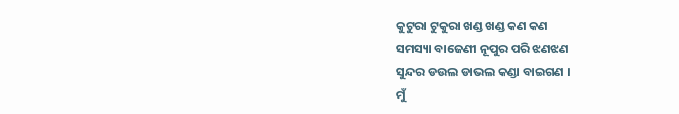କୁଟୁରା ଟୁକୁରା ଖଣ୍ଡ ଖଣ୍ଡ କଣ କଣ
ସମସ୍ୟା ବାଜେଣୀ ନୂପୁର ପରି ଝଣଝଣ
ସୁନ୍ଦର ଡଉଲ ଡାଭଲ କଣ୍ଡା ବାଇଗଣ ।
ମୁଁ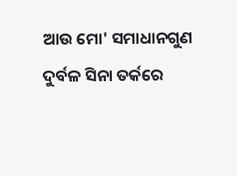ଆଉ ମୋ' ସମାଧାନଗୁଣ
ଦୁର୍ବଳ ସିନା ତର୍କରେ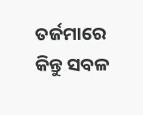ତର୍ଜମାରେ
କିନ୍ତୁ ସବଳ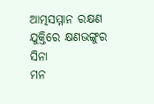ଆତ୍ମସମ୍ମାନ ରକ୍ଷଣ
ଯୁକ୍ତିରେ କ୍ଷଣଭଙ୍ଗୁର ସିନା
ମନ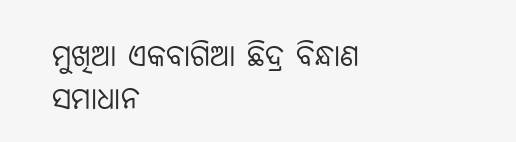ମୁଖିଆ ଏକବାଗିଆ ଛିଦ୍ର ବିନ୍ଧାଣ
ସମାଧାନ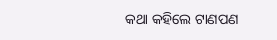କଥା କହିଲେ ଟାଣପଣ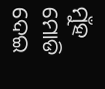ମୁଁହ ମୋଡି ଦେଇ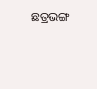ଛତ୍ରଭଙ୍ଗ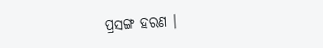ପ୍ରସଙ୍ଗ ହରଣ ।